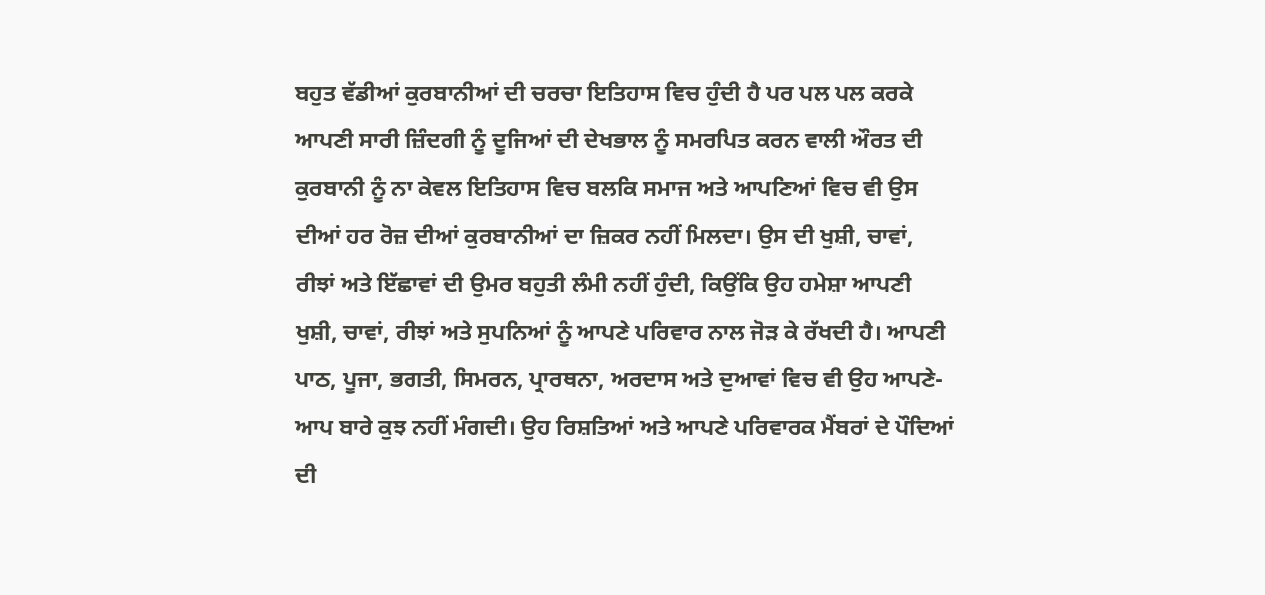ਬਹੁਤ ਵੱਡੀਆਂ ਕੁਰਬਾਨੀਆਂ ਦੀ ਚਰਚਾ ਇਤਿਹਾਸ ਵਿਚ ਹੁੰਦੀ ਹੈ ਪਰ ਪਲ ਪਲ ਕਰਕੇ ਆਪਣੀ ਸਾਰੀ ਜ਼ਿੰਦਗੀ ਨੂੰ ਦੂਜਿਆਂ ਦੀ ਦੇਖਭਾਲ ਨੂੰ ਸਮਰਪਿਤ ਕਰਨ ਵਾਲੀ ਔਰਤ ਦੀ ਕੁਰਬਾਨੀ ਨੂੰ ਨਾ ਕੇਵਲ ਇਤਿਹਾਸ ਵਿਚ ਬਲਕਿ ਸਮਾਜ ਅਤੇ ਆਪਣਿਆਂ ਵਿਚ ਵੀ ਉਸ ਦੀਆਂ ਹਰ ਰੋਜ਼ ਦੀਆਂ ਕੁਰਬਾਨੀਆਂ ਦਾ ਜ਼ਿਕਰ ਨਹੀਂ ਮਿਲਦਾ। ਉਸ ਦੀ ਖੁਸ਼ੀ, ਚਾਵਾਂ, ਰੀਝਾਂ ਅਤੇ ਇੱਛਾਵਾਂ ਦੀ ਉਮਰ ਬਹੁਤੀ ਲੰਮੀ ਨਹੀਂ ਹੁੰਦੀ, ਕਿਉਂਕਿ ਉਹ ਹਮੇਸ਼ਾ ਆਪਣੀ ਖੁਸ਼ੀ, ਚਾਵਾਂ, ਰੀਝਾਂ ਅਤੇ ਸੁਪਨਿਆਂ ਨੂੰ ਆਪਣੇ ਪਰਿਵਾਰ ਨਾਲ ਜੋੜ ਕੇ ਰੱਖਦੀ ਹੈ। ਆਪਣੀ ਪਾਠ, ਪੂਜਾ, ਭਗਤੀ, ਸਿਮਰਨ, ਪ੍ਰਾਰਥਨਾ, ਅਰਦਾਸ ਅਤੇ ਦੁਆਵਾਂ ਵਿਚ ਵੀ ਉਹ ਆਪਣੇ-ਆਪ ਬਾਰੇ ਕੁਝ ਨਹੀਂ ਮੰਗਦੀ। ਉਹ ਰਿਸ਼ਤਿਆਂ ਅਤੇ ਆਪਣੇ ਪਰਿਵਾਰਕ ਮੈਂਬਰਾਂ ਦੇ ਪੌਦਿਆਂ ਦੀ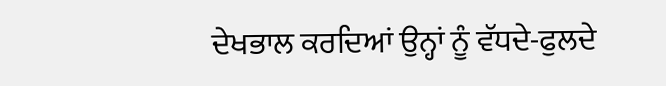ਦੇਖਭਾਲ ਕਰਦਿਆਂ ਉਨ੍ਹਾਂ ਨੂੰ ਵੱਧਦੇ-ਫੁਲਦੇ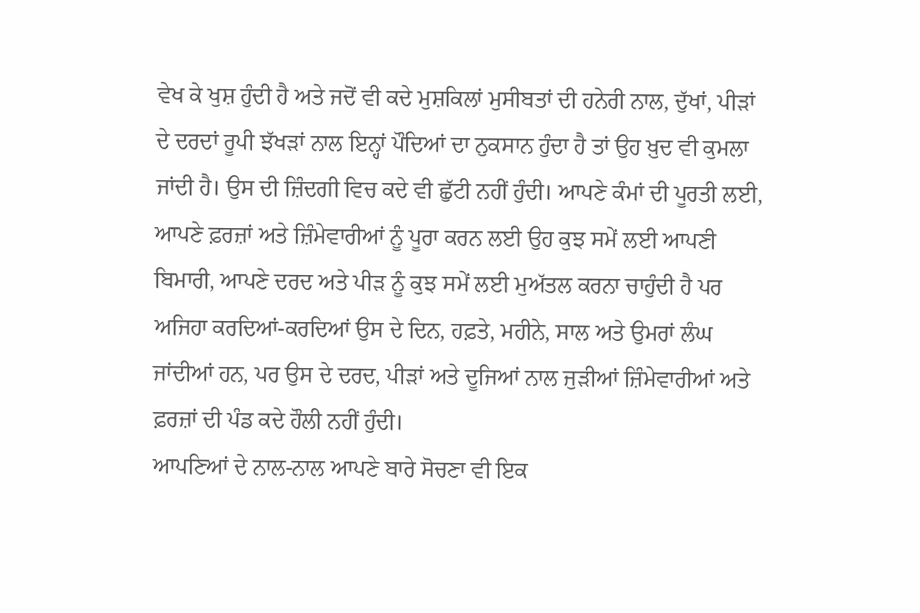ਵੇਖ ਕੇ ਖੁਸ਼ ਹੁੰਦੀ ਹੈ ਅਤੇ ਜਦੋਂ ਵੀ ਕਦੇ ਮੁਸ਼ਕਿਲਾਂ ਮੁਸੀਬਤਾਂ ਦੀ ਹਨੇਰੀ ਨਾਲ, ਦੁੱਖਾਂ, ਪੀੜਾਂ ਦੇ ਦਰਦਾਂ ਰੂਪੀ ਝੱਖੜਾਂ ਨਾਲ ਇਨ੍ਹਾਂ ਪੌਦਿਆਂ ਦਾ ਨੁਕਸਾਨ ਹੁੰਦਾ ਹੈ ਤਾਂ ਉਹ ਖ਼ੁਦ ਵੀ ਕੁਮਲਾ ਜਾਂਦੀ ਹੈ। ਉਸ ਦੀ ਜ਼ਿੰਦਗੀ ਵਿਚ ਕਦੇ ਵੀ ਛੁੱਟੀ ਨਹੀਂ ਹੁੰਦੀ। ਆਪਣੇ ਕੰਮਾਂ ਦੀ ਪੂਰਤੀ ਲਈ, ਆਪਣੇ ਫ਼ਰਜ਼ਾਂ ਅਤੇ ਜ਼ਿੰਮੇਵਾਰੀਆਂ ਨੂੰ ਪੂਰਾ ਕਰਨ ਲਈ ਉਹ ਕੁਝ ਸਮੇਂ ਲਈ ਆਪਣੀ ਬਿਮਾਰੀ, ਆਪਣੇ ਦਰਦ ਅਤੇ ਪੀੜ ਨੂੰ ਕੁਝ ਸਮੇਂ ਲਈ ਮੁਅੱਤਲ ਕਰਨਾ ਚਾਹੁੰਦੀ ਹੈ ਪਰ ਅਜਿਹਾ ਕਰਦਿਆਂ-ਕਰਦਿਆਂ ਉਸ ਦੇ ਦਿਨ, ਹਫ਼ਤੇ, ਮਹੀਨੇ, ਸਾਲ ਅਤੇ ਉਮਰਾਂ ਲੰਘ ਜਾਂਦੀਆਂ ਹਨ, ਪਰ ਉਸ ਦੇ ਦਰਦ, ਪੀੜਾਂ ਅਤੇ ਦੂਜਿਆਂ ਨਾਲ ਜੁੜੀਆਂ ਜ਼ਿੰਮੇਵਾਰੀਆਂ ਅਤੇ ਫ਼ਰਜ਼ਾਂ ਦੀ ਪੰਡ ਕਦੇ ਹੌਲੀ ਨਹੀਂ ਹੁੰਦੀ।
ਆਪਣਿਆਂ ਦੇ ਨਾਲ-ਨਾਲ ਆਪਣੇ ਬਾਰੇ ਸੋਚਣਾ ਵੀ ਇਕ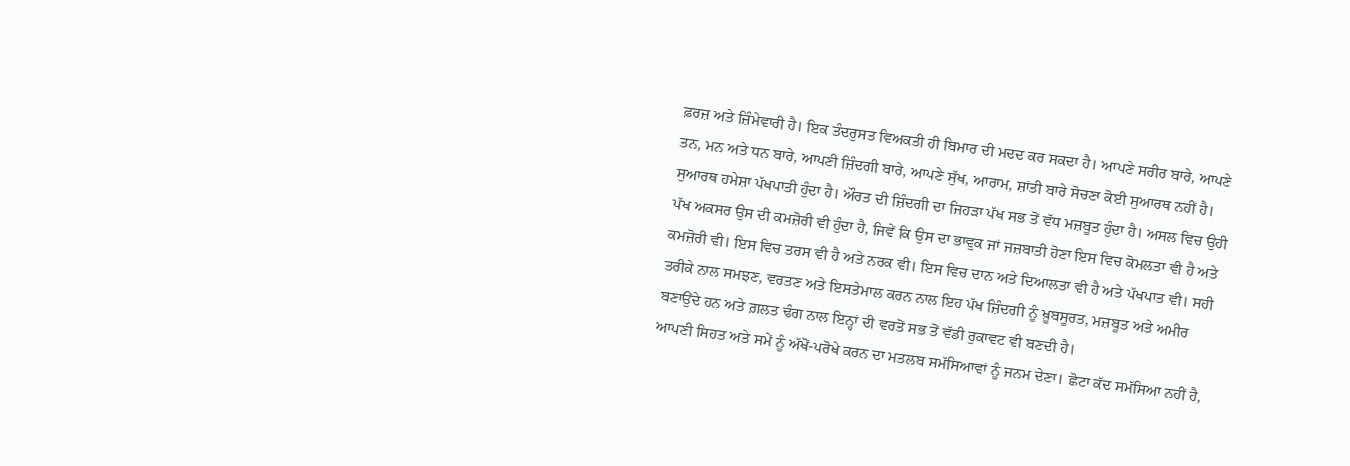ਫ਼ਰਜ਼ ਅਤੇ ਜ਼ਿੰਮੇਵਾਰੀ ਹੈ। ਇਕ ਤੰਦਰੁਸਤ ਵਿਅਕਤੀ ਹੀ ਬਿਮਾਰ ਦੀ ਮਦਦ ਕਰ ਸਕਦਾ ਹੈ। ਆਪਣੇ ਸਰੀਰ ਬਾਰੇ, ਆਪਣੇ ਤਨ, ਮਨ ਅਤੇ ਧਨ ਬਾਰੇ, ਆਪਣੀ ਜ਼ਿੰਦਗੀ ਬਾਰੇ, ਆਪਣੇ ਸੁੱਖ, ਆਰਾਮ, ਸ਼ਾਂਤੀ ਬਾਰੇ ਸੋਚਣਾ ਕੋਈ ਸੁਆਰਥ ਨਹੀਂ ਹੈ। ਸੁਆਰਥ ਹਮੇਸ਼ਾ ਪੱਖਪਾਤੀ ਹੁੰਦਾ ਹੈ। ਔਰਤ ਦੀ ਜ਼ਿੰਦਗੀ ਦਾ ਜਿਹੜਾ ਪੱਖ ਸਭ ਤੋਂ ਵੱਧ ਮਜ਼ਬੂਤ ਹੁੰਦਾ ਹੈ। ਅਸਲ ਵਿਚ ਉਹੀ ਪੱਖ ਅਕਸਰ ਉਸ ਦੀ ਕਮਜ਼ੋਰੀ ਵੀ ਹੁੰਦਾ ਹੈ, ਜਿਵੇਂ ਕਿ ਉਸ ਦਾ ਭਾਵੁਕ ਜਾਂ ਜਜ਼ਬਾਤੀ ਹੋਣਾ ਇਸ ਵਿਚ ਕੋਮਲਤਾ ਵੀ ਹੈ ਅਤੇ ਕਮਜ਼ੋਰੀ ਵੀ। ਇਸ ਵਿਚ ਤਰਸ ਵੀ ਹੈ ਅਤੇ ਨਰਕ ਵੀ। ਇਸ ਵਿਚ ਦਾਨ ਅਤੇ ਦਿਆਲਤਾ ਵੀ ਹੈ ਅਤੇ ਪੱਖਪਾਤ ਵੀ। ਸਹੀ ਤਰੀਕੇ ਨਾਲ ਸਮਝਣ, ਵਰਤਣ ਅਤੇ ਇਸਤੇਮਾਲ ਕਰਨ ਨਾਲ ਇਹ ਪੱਖ ਜ਼ਿੰਦਗੀ ਨੂੰ ਖ਼ੂਬਸੂਰਤ, ਮਜ਼ਬੂਤ ਅਤੇ ਅਮੀਰ ਬਣਾਉਂਦੇ ਹਨ ਅਤੇ ਗ਼ਲਤ ਢੰਗ ਨਾਲ ਇਨ੍ਹਾਂ ਦੀ ਵਰਤੋਂ ਸਭ ਤੋਂ ਵੱਡੀ ਰੁਕਾਵਟ ਵੀ ਬਣਦੀ ਹੈ।
ਆਪਣੀ ਸਿਹਤ ਅਤੇ ਸਮੇਂ ਨੂੰ ਅੱਖੋਂ-ਪਰੋਖੇ ਕਰਨ ਦਾ ਮਤਲਬ ਸਮੱਸਿਆਵਾਂ ਨੂੰ ਜਨਮ ਦੇਣਾ। ਛੋਟਾ ਕੱਦ ਸਮੱਸਿਆ ਨਹੀਂ ਹੈ,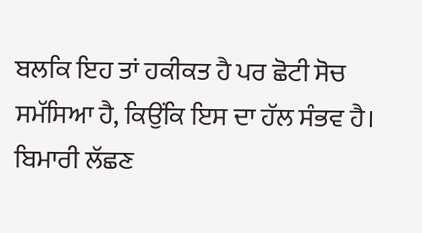ਬਲਕਿ ਇਹ ਤਾਂ ਹਕੀਕਤ ਹੈ ਪਰ ਛੋਟੀ ਸੋਚ ਸਮੱਸਿਆ ਹੈ, ਕਿਉਂਕਿ ਇਸ ਦਾ ਹੱਲ ਸੰਭਵ ਹੈ। ਬਿਮਾਰੀ ਲੱਛਣ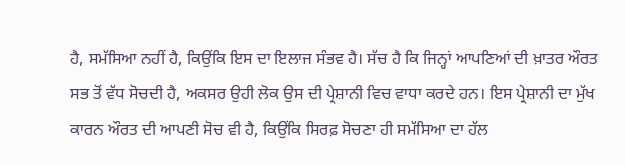ਹੈ, ਸਮੱਸਿਆ ਨਹੀਂ ਹੈ, ਕਿਉਂਕਿ ਇਸ ਦਾ ਇਲਾਜ ਸੰਭਵ ਹੈ। ਸੱਚ ਹੈ ਕਿ ਜਿਨ੍ਹਾਂ ਆਪਣਿਆਂ ਦੀ ਖ਼ਾਤਰ ਔਰਤ ਸਭ ਤੋਂ ਵੱਧ ਸੋਚਦੀ ਹੈ, ਅਕਸਰ ਉਹੀ ਲੋਕ ਉਸ ਦੀ ਪ੍ਰੇਸ਼ਾਨੀ ਵਿਚ ਵਾਧਾ ਕਰਦੇ ਹਨ। ਇਸ ਪ੍ਰੇਸ਼ਾਨੀ ਦਾ ਮੁੱਖ ਕਾਰਨ ਔਰਤ ਦੀ ਆਪਣੀ ਸੋਚ ਵੀ ਹੈ, ਕਿਉਂਕਿ ਸਿਰਫ਼ ਸੋਚਣਾ ਹੀ ਸਮੱਸਿਆ ਦਾ ਹੱਲ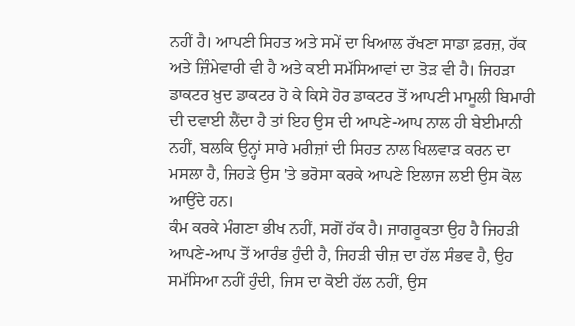ਨਹੀਂ ਹੈ। ਆਪਣੀ ਸਿਹਤ ਅਤੇ ਸਮੇਂ ਦਾ ਖਿਆਲ ਰੱਖਣਾ ਸਾਡਾ ਫ਼ਰਜ਼, ਹੱਕ ਅਤੇ ਜ਼ਿੰਮੇਵਾਰੀ ਵੀ ਹੈ ਅਤੇ ਕਈ ਸਮੱਸਿਆਵਾਂ ਦਾ ਤੋੜ ਵੀ ਹੈ। ਜਿਹੜਾ ਡਾਕਟਰ ਖ਼ੁਦ ਡਾਕਟਰ ਹੋ ਕੇ ਕਿਸੇ ਹੋਰ ਡਾਕਟਰ ਤੋਂ ਆਪਣੀ ਮਾਮੂਲੀ ਬਿਮਾਰੀ ਦੀ ਦਵਾਈ ਲੈਂਦਾ ਹੈ ਤਾਂ ਇਹ ਉਸ ਦੀ ਆਪਣੇ-ਆਪ ਨਾਲ ਹੀ ਬੇਈਮਾਨੀ ਨਹੀਂ, ਬਲਕਿ ਉਨ੍ਹਾਂ ਸਾਰੇ ਮਰੀਜ਼ਾਂ ਦੀ ਸਿਹਤ ਨਾਲ ਖਿਲਵਾੜ ਕਰਨ ਦਾ ਮਸਲਾ ਹੈ, ਜਿਹੜੇ ਉਸ 'ਤੇ ਭਰੋਸਾ ਕਰਕੇ ਆਪਣੇ ਇਲਾਜ ਲਈ ਉਸ ਕੋਲ ਆਉਂਦੇ ਹਨ।
ਕੰਮ ਕਰਕੇ ਮੰਗਣਾ ਭੀਖ ਨਹੀਂ, ਸਗੋਂ ਹੱਕ ਹੈ। ਜਾਗਰੂਕਤਾ ਉਹ ਹੈ ਜਿਹੜੀ ਆਪਣੇ-ਆਪ ਤੋਂ ਆਰੰਭ ਹੁੰਦੀ ਹੈ, ਜਿਹੜੀ ਚੀਜ਼ ਦਾ ਹੱਲ ਸੰਭਵ ਹੈ, ਉਹ ਸਮੱਸਿਆ ਨਹੀਂ ਹੁੰਦੀ, ਜਿਸ ਦਾ ਕੋਈ ਹੱਲ ਨਹੀਂ, ਉਸ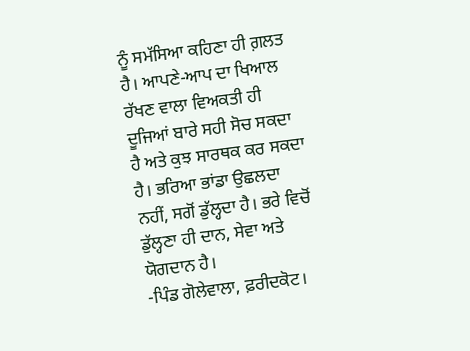ਨੂੰ ਸਮੱਸਿਆ ਕਹਿਣਾ ਹੀ ਗ਼ਲਤ ਹੈ। ਆਪਣੇ-ਆਪ ਦਾ ਖਿਆਲ ਰੱਖਣ ਵਾਲਾ ਵਿਅਕਤੀ ਹੀ ਦੂਜਿਆਂ ਬਾਰੇ ਸਹੀ ਸੋਚ ਸਕਦਾ ਹੈ ਅਤੇ ਕੁਝ ਸਾਰਥਕ ਕਰ ਸਕਦਾ ਹੈ। ਭਰਿਆ ਭਾਂਡਾ ਉਛਲਦਾ ਨਹੀਂ, ਸਗੋਂ ਡੁੱਲ੍ਹਦਾ ਹੈ। ਭਰੇ ਵਿਚੋਂ ਡੁੱਲ੍ਹਣਾ ਹੀ ਦਾਨ, ਸੇਵਾ ਅਤੇ ਯੋਗਦਾਨ ਹੈ।
-ਪਿੰਡ ਗੋਲੇਵਾਲਾ, ਫ਼ਰੀਦਕੋਟ।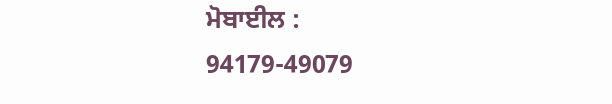ਮੋਬਾਈਲ : 94179-49079